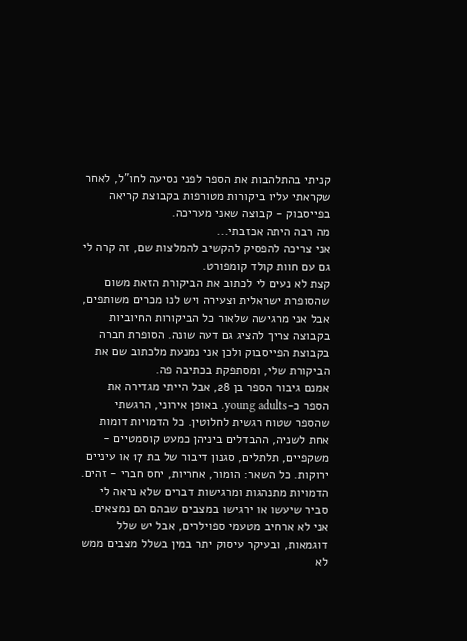קניתי בהתלהבות את הספר לפני נסיעה לחו"ל, לאחר שקראתי עליו ביקורות מטורפות בקבוצת קריאה בפייסבוק - קבוצה שאני מעריכה.
מה רבה היתה אכזבתי...
אני צריכה להפסיק להקשיב להמלצות שם, זה קרה לי גם עם חוות קולד קומפורט.
קצת לא נעים לי לכתוב את הביקורת הזאת משום שהסופרת ישראלית וצעירה ויש לנו מכרים משותפים, אבל אני מרגישה שלאור כל הביקורות החיוביות בקבוצה צריך להציג גם דעה שונה. הסופרת חברה בקבוצת הפייסבוק ולכן אני נמנעת מלכתוב שם את הביקורת שלי, ומסתפקת בכתיבה פה.
אמנם גיבור הספר בן 28, אבל הייתי מגדירה את הספר כ-young adults. באופן אירוני, הרגשתי שהספר שטוח רגשית לחלוטין. כל הדמויות דומות אחת לשניה, ההבדלים ביניהן כמעט קוסמטיים - משקפיים, תלתלים, סגנון דיבור של בת 17 או עיניים ירוקות. כל השאר: הומור, אחריות, יחס חברי - זהים. הדמויות מתנהגות ומרגישות דברים שלא נראה לי סביר שיעשו או ירגישו במצבים שבהם הם נמצאים. אני לא ארחיב מטעמי ספוילרים, אבל יש שלל דוגמאות, ובעיקר עיסוק יתר במין בשלל מצבים ממש לא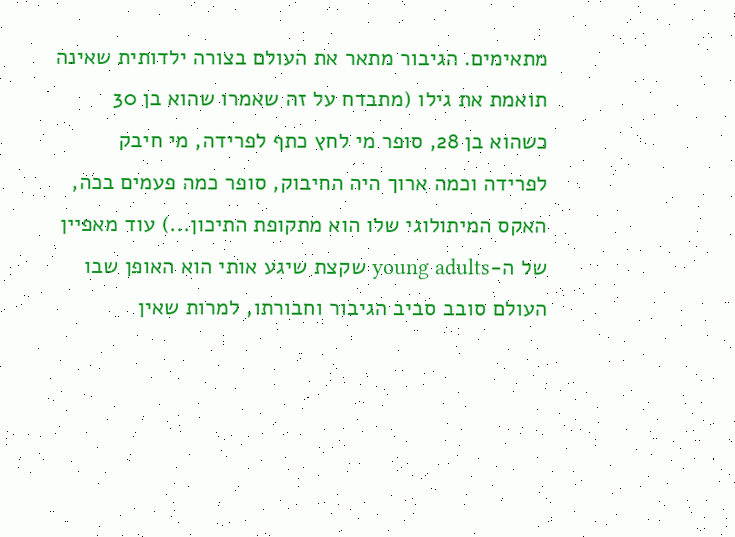מתאימים. הגיבור מתאר את העולם בצורה ילדותית שאינה תואמת את גילו (מתבדח על זה שאמרו שהוא בן 30 כשהוא בן 28, סופר מי לחץ כתף לפרידה, מי חיבק לפרידה וכמה ארוך היה החיבוק, סופר כמה פעמים בכה, האקס המיתולוגי שלו הוא מתקופת התיכון...) עוד מאפיין של ה-young adults שקצת שיגע אותי הוא האופן שבו העולם סובב סביב הגיבור וחבורתו, למרות שאין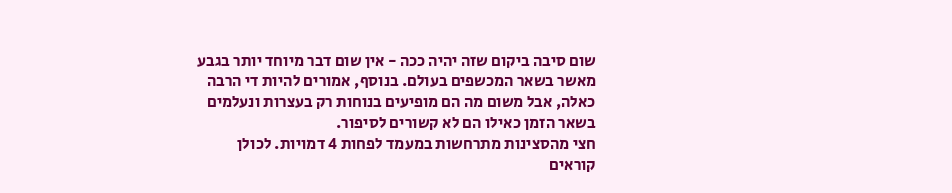שום סיבה ביקום שזה יהיה ככה - אין שום דבר מיוחד יותר בגבע מאשר בשאר המכשפים בעולם. בנוסף, אמורים להיות די הרבה כאלה, אבל משום מה הם מופיעים בנוחות רק בעצרות ונעלמים בשאר הזמן כאילו הם לא קשורים לסיפור.
חצי מהסצינות מתרחשות במעמד לפחות 4 דמויות. לכולן קוראים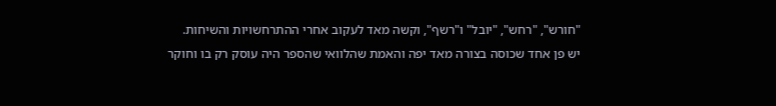"חורש", "רחש", "יובל" ו"רשף", וקשה מאד לעקוב אחרי ההתרחשויות והשיחות.
יש פן אחד שכוסה בצורה מאד יפה והאמת שהלוואי שהספר היה עוסק רק בו וחוקר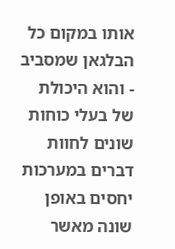אותו במקום כל הבלגאן שמסביב - והוא היכולת של בעלי כוחות שונים לחוות דברים במערכות יחסים באופן שונה מאשר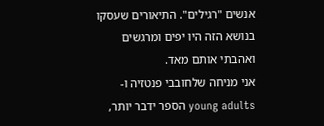אנשים "רגילים". התיאורים שעסקו בנושא הזה היו יפים ומרגשים ואהבתי אותם מאד.
אני מניחה שלחובבי פנטזיה ו-young adults הספר ידבר יותר,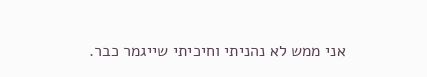אני ממש לא נהניתי וחיכיתי שייגמר כבר.